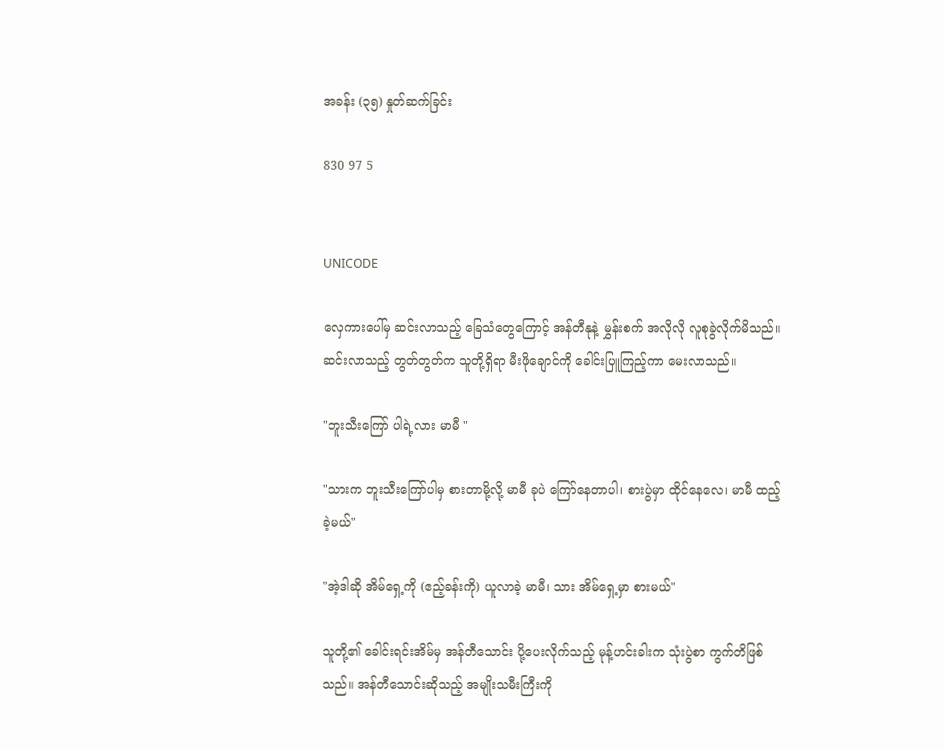အခန်း (၃၅) နှုတ်ဆက်ခြင်း

830 97 5


UNICODE

လှေကားပေါ်မှ ဆင်းလာသည့် ခြေသံတွေကြောင့် အန်တီနုနဲ့ မွှန်းစက် အလိုလို လူစုခွဲလိုက်မိသည်။ ဆင်းလာသည့် တွတ်တွတ်က သူတို့ရှိရာ မီးဖိုချောင်ကို ခေါင်းပြူကြည့်ကာ မေးလာသည်။

"ဘူးသီးကြော် ပါရဲ့လား မာမီ "

"သားက ဘူးသီးကြော်ပါမှ စားတာမို့လို့ မာမီ ခုပဲ ကြော်နေတာပါ၊ စားပွဲမှာ ထိုင်နေလေ၊ မာမီ ထည့်ခဲ့မယ်"

"အဲ့ဒါဆို အိမ်ရှေ့ကို (ဧည့်ခန်းကို) ယူလာခဲ့ မာမီ၊ သား အိမ်ရှေ့မှာ စားမယ်"

သူတို့၏ ခေါင်းရင်းအိမ်မှ အန်တီသောင်း ပို့ပေးလိုက်သည့် မုန့်ဟင်းခါးက သုံးပွဲစာ ကွက်တိဖြစ်သည်။ အန်တီသောင်းဆိုသည့် အမျိုးသမီးကြီးကို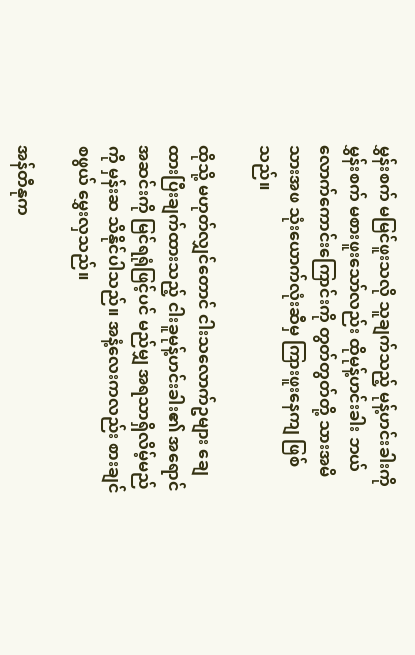မွှန်းစက် မမြင်ဖူးသလို သူချက်သည့် မုန့်ဟင်းခါးကို မွှန်းစက် မစားဖူးသော်လည်း ထိုမုန့်ဟင်းခါး ဘယ်လောက်ကောင်းကြောင်းကို တွတ်တွတ်တို့ သားအမိသားအဖ သုံးယောက်လုံးဆီမှ ကြားဖူးနေကျ ဖြစ်သည်။

ထိုသို့ မဟုတ်လျှင်တောင် ငါးသလောက်ဥများ ချေထားပြီးချက်ထားသည့် ငါးခူမုန့်ဟင်းခါး၏ အရောင်အဆင်းကို မြင်ရရုံဖြင့်ပင် မည်မျှ အရသာရှိလိမ့်မည်ကို မှန်းဆ သိနိုင်ပါသည်။ အနံ့လေးကလည်း စားချင်စဖွယ် မွှေးလှသည်။

အန်တီနုက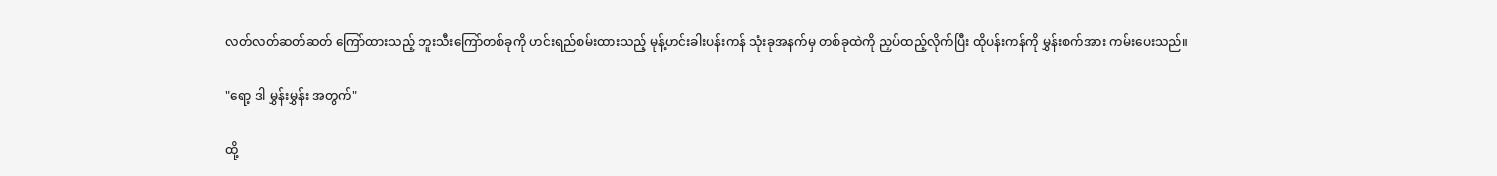လတ်လတ်ဆတ်ဆတ် ကြော်ထားသည့် ဘူးသီးကြော်တစ်ခုကို ဟင်းရည်စမ်းထားသည့် မုန့်ဟင်းခါးပန်းကန် သုံးခုအနက်မှ တစ်ခုထဲကို ညှပ်ထည့်လိုက်ပြီး ထိုပန်းကန်ကို မွှန်းစက်အား ကမ်းပေးသည်။

"ရော့ ဒါ မွှန်းမွှန်း အတွက်"

ထို့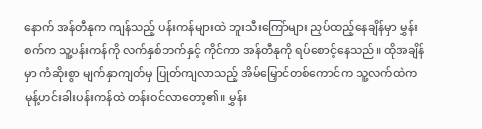နောက် အန်တီနုက ကျန်သည့် ပန်းကန်များထဲ ဘူးသီးကြော်များ ညှပ်ထည့်နေချိန်မှာ မွှန်းစက်က သူ့ပန်းကန်ကို လက်နှစ်ဘက်နှင့် ကိုင်ကာ အန်တီနုကို ရပ်စောင့်နေသည်။ ထိုအချိန်မှာ ကံဆိုးစွာ မျက်နှာကျတ်မှ ပြုတ်ကျလာသည့် အိမ်မြှောင်တစ်ကောင်က သူ့လက်ထဲက မုန့်ဟင်းခါးပန်းကန်ထဲ တန်းဝင်လာတော့၏။ မွှန်း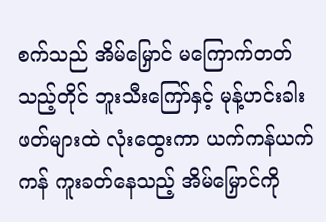စက်သည် အိမ်မြှောင် မကြောက်တတ်သည့်တိုင် ဘူးသီးကြော်နှင့် မုန့်ဟင်းခါးဖတ်များထဲ လုံးထွေးကာ ယက်ကန်ယက်ကန် ကူးခတ်နေသည့် အိမ်မြှောင်ကို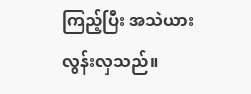ကြည့်ပြီး အသဲယား လွန်းလှသည်။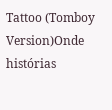Tattoo (Tomboy Version)Onde histórias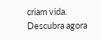criam vida. Descubra agora